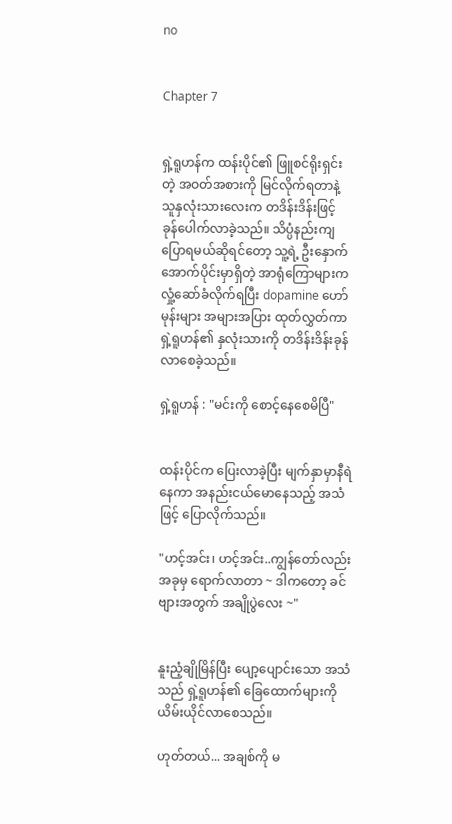no


Chapter 7


ရှဲ့ရူဟန်က ထန်းပိုင်၏ ဖြူစင်ရိုးရှင်းတဲ့ အဝတ်အစားကို မြင်လိုက်ရတာနဲ့ သူနှလုံးသားလေးက တဒိန်းဒိန်းဖြင့် ခု‌န်‌ပေါက်လာခဲ့သည်။ သိပ္ပံနည်းကျပြောရမယ်ဆိုရင်‌တော့ သူ့ရဲ့ ဦးနှောက်အောက်ပိုင်းမှာရှိတဲ့ အာရုံကြောများက လှုံ့ဆော်ခံလိုက်ရပြီး dopamine ဟော်မုန်းများ အများအပြား ထုတ်လွှတ်ကာ ရှဲ့ရူဟန်၏ နှလုံးသားကို တဒိန်းဒိန်းခုန်လာစေခဲ့သည်။

ရှဲ့ရူဟန် : "မင်းကို စောင့်နေစေမိပြီ"


ထန်းပိုင်က ပြေးလာခဲ့ပြီး မျက်နှာမှာနီရဲနေကာ အနည်းငယ်မောနေသည့် အသံဖြင့် ပြောလိုက်သည်။

"ဟင့်အင်း၊ ဟင့်အင်း..ကျွန်တော်လည်းအခုမှ ရောက်လာတာ ~ ဒါကတော့ ခင်ဗျားအတွက် အချိုပွဲလေး ~"


နူးညံ့ချိုမြိန်ပြီး ပျော့ပျောင်းသော အသံသည် ရှဲ့ရူဟန်၏ ခြေထောက်များကို ယိမ်းယိုင်လာ‌စေသည်။

ဟုတ်တယ်... အချစ်ကို မ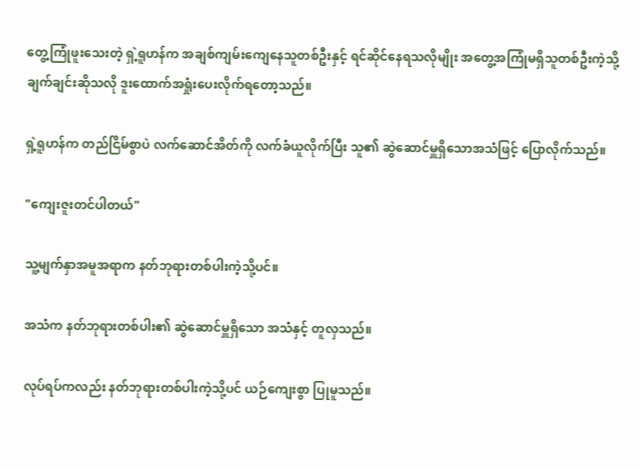တွေ့ကြုံဖူးသေးတဲ့ ရှဲ့ရူဟန်က အချစ်ကျမ်းကျေနေသူတစ်ဦးနှင့် ရင်ဆိုင်နေရသလိုမျိုး အတွေ့အကြုံမရှိသူတစ်ဦးကဲ့သို့ ချက်ချင်းဆိုသလို ဒူးထောက်အရှုံး‌ပေးလိုက်ရတော့သည်။

ရှဲ့ရူဟန်က တည်ငြိမ်စွာပဲ လက်ဆောင်အိတ်ကို လက်ခံယူလိုက်ပြီး သူ၏ ဆွဲဆောင်မှူရှိသောအသံဖြင့် ပြောလိုက်သည်။

"ကျေးဇူးတင်ပါတယ်"

သူ့မျက်နှာအမူအရာက နတ်ဘုရားတစ်ပါးကဲ့သို့ပင်။

အသံက နတ်ဘုရားတစ်ပါး၏ ဆွဲဆောင်မှူရှိသော အသံနှင့် တူလှသည်။

လုပ်ရပ်ကလည်း နတ်ဘုရားတစ်ပါးကဲ့သို့ပင် ယဉ်ကျေးစွာ ပြုမူသည်။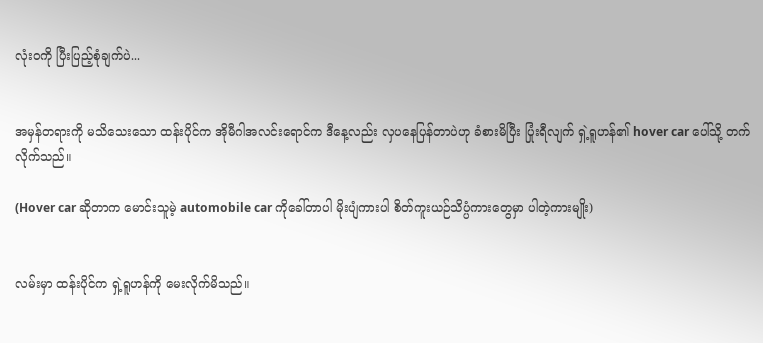လုံးဝကို ပြီးပြည့်စုံချက်ပဲ...


အမှန်တရားကို မသိ‌သေးသော ထန်းပိုင်က အိုမီဂါအလင်းရောင်က ဒီနေ့လည်း လှပ‌နေပြန်တာပဲဟု ခံစားမိပြီး ပြုံးရီလျက် ရှဲ့ရူဟန်၏ hover car ပေါ်သို့ တက်လိုက်သည်။

(Hover car ဆိုတာက မောင်းသူမဲ့ automobile car ကိုခေါ်တာပါ မိုးပျံကားပါ စိတ်ကူးယဉ်သိပ္ပံကားတွေမှာ ပါတဲ့ကားမျိုး)


လမ်းမှာ ထန်းပိုင်က ရှဲ့ရူဟန်ကို မေးလိုက်မိသည်။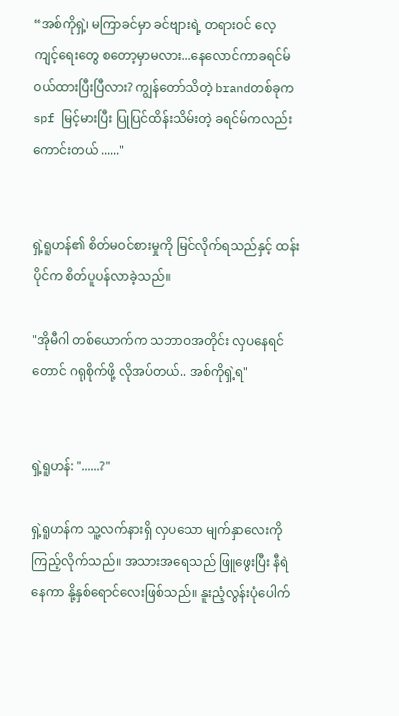“အစ်ကိုရှဲ့၊ မကြာခင်မှာ ခင်ဗျားရဲ့ တရားဝင် လေ့ကျင့်‌ရေးတွေ စတော့မှာမလား...နေလောင်ကာခရင်မ် ဝယ်ထားပြီးပြီလား? ကျွန်တော်သိတဲ့ brandတစ်ခုက spf မြင့်မားပြီး ပြုပြင်ထိန်းသိမ်းတဲ့ ခရင်မ်ကလည်း ကောင်းတယ် ......"


ရှဲ့ရူဟန်၏ စိတ်မဝင်စားမှုကို မြင်လိုက်ရသည်နှင့် ထန်းပိုင်က စိတ်ပူပန်လာခဲ့သည်။

"အိုမီဂါ တစ်ယောက်က သဘာဝအတိုင်း လှပနေရင်တောင် ဂရုစိုက်ဖို့ လိုအပ်တယ်.. အစ်ကိုရှဲ့ရ"


ရှဲ့ရူဟန်: "......?"

ရှဲ့ရူဟန်က သူ့လက်နားရှိ လှပသော မျက်နှာလေးကို ကြည့်လိုက်သည်။ အသားအရေသည် ဖြူဖွေးပြီး နီရဲနေကာ နို့နှစ်ရောင်လေးဖြစ်သည်။ နူးညံ့လွန်းပုံပေါက်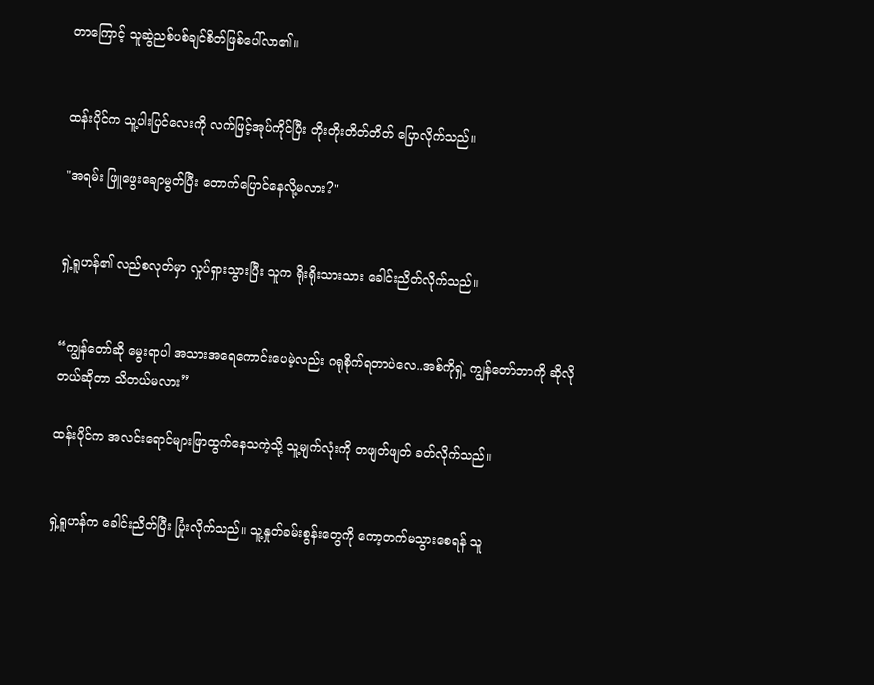တာကြောင့် သူဆွဲညစ်ပစ်ချင်စိတ်ဖြစ်‌ပေါ်လာ၏။


ထန်းပိုင်က သူ့ပါးပြင်‌လေးကို လက်ဖြင့်အုပ်ကိုင်ပြီး တိုးတိုးတိတ်တိတ် ပြောလိုက်သည်။

"အရမ်း ဖြူဖွေးချောမွတ်ပြီး တောက်ပြောင်နေလို့မလား?"


ရှဲ့ရူဟန်၏ လည်စလုတ်မှာ လှုပ်ရှားသွားပြီး သူက ရိုးရိုးသားသား ခေါင်းညိတ်လိုက်သည်။


“ကျွန်တော်ဆို မွေးရာပါ အသားအရေကောင်းပေမဲ့လည်း ဂရုစိုက်ရတာပဲလေ..အစ်ကိုရှဲ့ ကျွန်တော်ဘာကို ဆိုလိုတယ်ဆိုတာ သိတယ်မလား”

ထန်းပိုင်က အလင်းရောင်များဖြာထွက်နေသကဲ့သို့ သူ့မျက်လုံးကို တဖျတ်ဖျတ် ခတ်လိုက်သည်။


ရှဲ့ရူဟန်က ခေါင်းညိတ်ပြီး ပြုံးလိုက်သည်။ သူ့နှုတ်ခမ်းစွန်းတွေကို ကော့တက်မသွားစေရန် သူ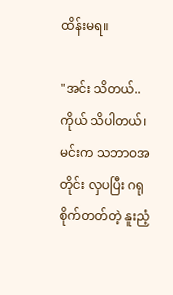ထိန်းမရ။

"အင်း သိတယ်.. ကိုယ် သိပါတယ်၊ မင်းက သဘာဝအတိုင်း လှပပြီး ဂရုစိုက်တတ်တဲ့ နူးညံ့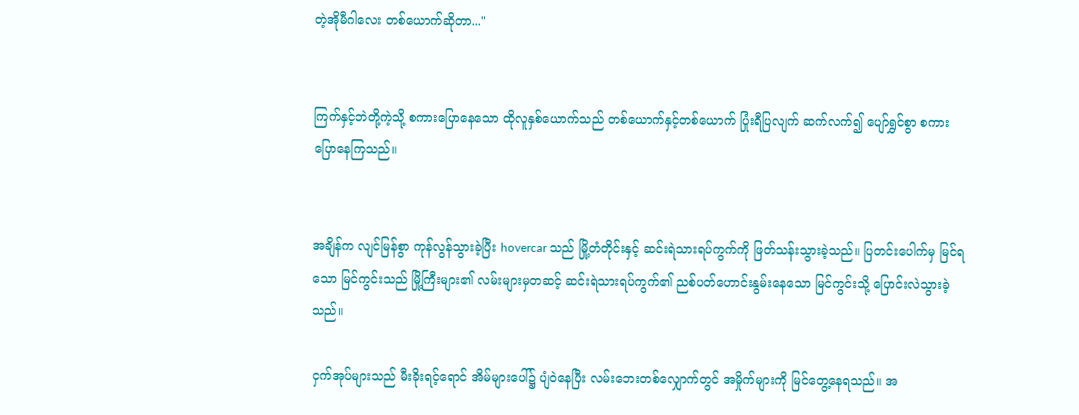တဲ့အိုမီဂါလေး တစ်ယောက်ဆိုတာ..."


ကြက်နှင့်ဘဲတို့ကဲ့သို့ စကားပြောနေသော ထိုလူနှစ်ယောက်သည် တစ်ယောက်နှင့်တစ်ယောက် ပြုံးရီပြလျက် ဆက်လက်၍ ပျော်ရွှင်စွာ စကားပြောနေကြသည်။


အချိန်က လျင်မြန်စွာ ကုန်လွန်သွားခဲ့ပြီး hovercar သည် မြို့တံတိုင်းနှင့် ဆင်းရဲသားရပ်ကွက်ကို ဖြတ်သန်းသွားခဲ့သည်။ ပြတင်းပေါက်မှ မြင်ရသော မြင်ကွင်းသည် မြို့ကြီးများ၏ လမ်းများမှတဆင့် ဆင်းရဲသားရပ်ကွက်၏ ညစ်ပတ်ဟောင်းနွမ်းနေသော မြင်ကွင်းသို့ ပြောင်းလဲသွားခဲ့သည်။

ငှက်အုပ်များသည် မီးခိုးရင့်ရောင် အိမ်များပေါ်၌ ပျံဝဲနေပြီး လမ်းဘေးတစ်လျှောက်တွင် အမှိုက်များကို မြင်တွေ့နေရသည်။ အ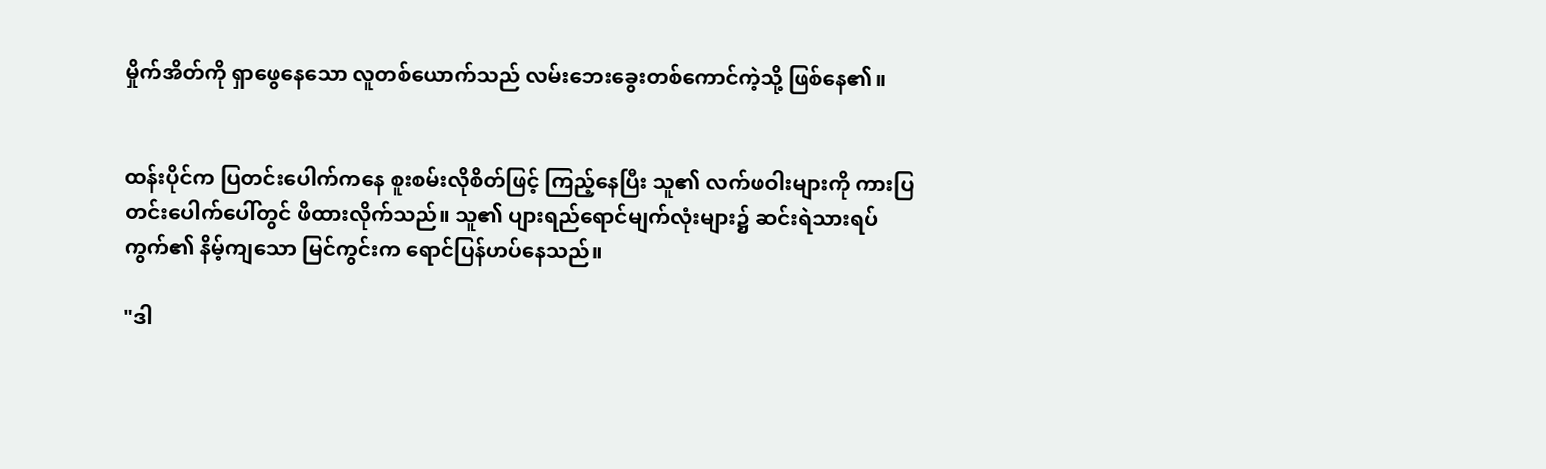မှိုက်အိတ်ကို ရှာဖွေနေသော လူတစ်ယောက်သည် လမ်းဘေးခွေးတစ်ကောင်ကဲ့သို့ ဖြစ်နေ၏။


ထန်းပိုင်က ပြတင်းပေါက်ကနေ စူးစမ်းလိုစိတ်ဖြင့် ကြည့်နေပြီး သူ၏ လက်ဖဝါးများကို ကားပြတင်းပေါက်ပေါ်တွင် ဖိထားလိုက်သည်။ သူ၏ ပျားရည်ရောင်မျက်လုံးများ၌ ဆင်းရဲသားရပ်ကွက်၏ နိမ့်ကျသော မြင်ကွင်းက ရောင်ပြန်ဟပ်နေသည်။

"ဒါ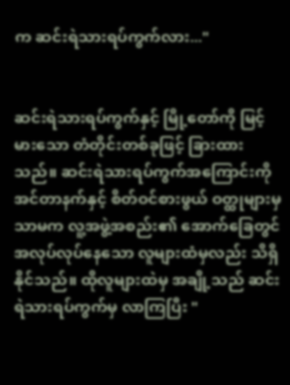က ဆင်းရဲသားရပ်ကွက်လား..."


ဆင်းရဲသားရပ်ကွက်နှင့် မြို့တော်ကို မြင့်မားသော တံတိုင်းတစ်ခုဖြင့် ခြားထားသည်။ ဆင်းရဲသားရပ်ကွက်အကြောင်းကို အင်တာနက်နှင့် စိတ်ဝင်စားဖွယ် ဝတ္ထုများမှသာမက လူ့အဖွဲ့အစည်း၏ အောက်ခြေတွင် အလုပ်လုပ်နေသော လူများထံမှလည်း သိရှိနိုင်သည်။ ထိုလူများထဲမှ အချို့သည် ဆင်းရဲသားရပ်ကွက်မှ လာကြပြီး "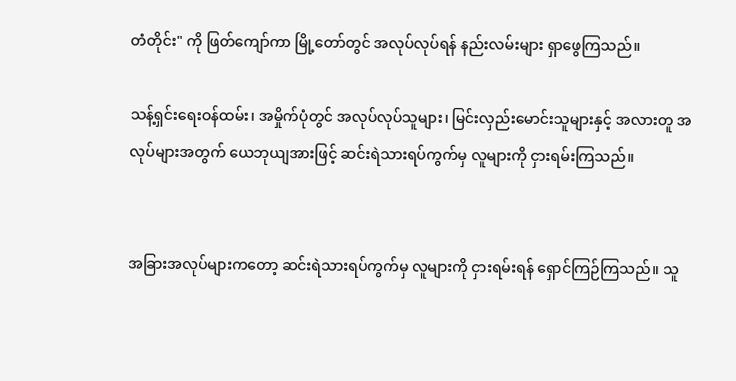တံတိုင်း" ကို ဖြတ်ကျော်ကာ မြို့တော်တွင် အလုပ်လုပ်ရန် နည်းလမ်းများ ရှာဖွေကြသည်။

သန့်ရှင်းရေးဝန်ထမ်း၊ အမှိုက်ပုံတွင် အလုပ်လုပ်သူများ၊ မြင်းလှည်းမောင်းသူများနှင့် အလားတူ အလုပ်များအတွက် ယေဘုယျအားဖြင့် ဆင်းရဲသားရပ်ကွက်မှ လူများကို ငှားရမ်းကြသည်။


အခြားအလုပ်များကတော့ ဆင်းရဲသားရပ်ကွက်မှ လူများကို ငှားရမ်းရန် ရှောင်ကြဉ်ကြသည်။ သူ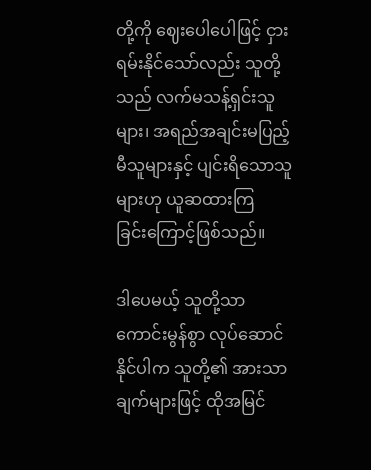တို့ကို ဈေးပေါပေါဖြင့် ငှားရမ်းနိုင်သော်လည်း သူတို့သည် လက်မသန့်ရှင်းသူများ၊ အရည်အချင်းမပြည့်မီသူများနှင့် ပျင်းရိသောသူများဟု ယူဆထားကြခြင်း‌ကြောင့်ဖြစ်သည်။

ဒါပေမယ့် သူတို့သာ ကောင်းမွန်စွာ လုပ်ဆောင်နိုင်ပါက သူတို့၏ အားသာချက်များဖြင့် ထိုအမြင်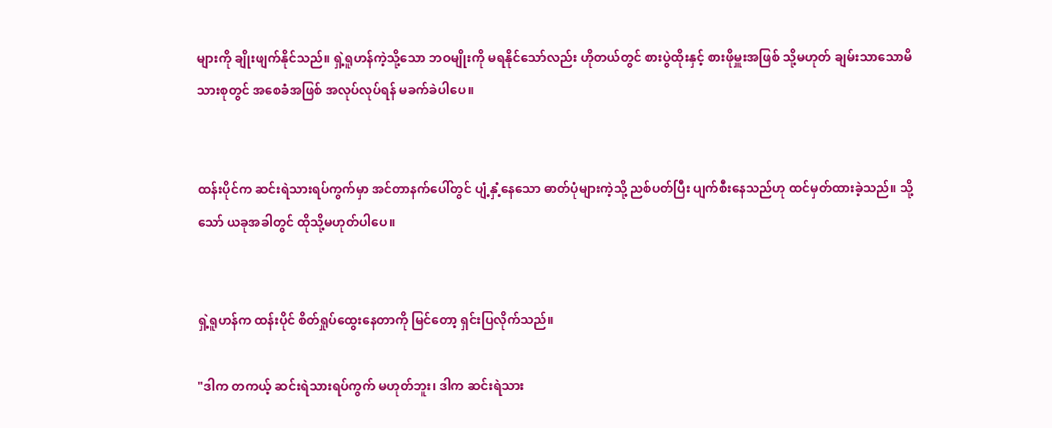များကို ချိုးဖျက်နိုင်သည်။ ရှဲ့ရူဟန်ကဲ့သို့သော ဘဝမျိုးကို မရနိုင်သော်လည်း ဟိုတယ်တွင် စားပွဲထိုးနှင့် စားဖိုမှူးအဖြစ် သို့မဟုတ် ချမ်းသာသောမိသားစုတွင် အစေခံအဖြစ် အလုပ်လုပ်ရန် မခက်ခဲပါပေ။


ထန်းပိုင်က ဆင်းရဲသားရပ်ကွက်မှာ အင်တာနက်ပေါ်တွင် ပျံ့နှံ့နေသော ဓာတ်ပုံများကဲ့သို့ ညစ်ပတ်ပြီး ပျက်စီးနေသည်ဟု ထင်မှတ်ထားခဲ့သည်။ သို့သော် ယခုအခါတွင် ထိုသို့မဟုတ်ပါပေ။


ရှဲ့ရူဟန်က ထန်းပိုင် စိတ်ရှုပ်ထွေးနေတာကို မြင်တော့ ရှင်းပြလိုက်သည်။

"ဒါက တကယ့် ဆင်းရဲသားရပ်ကွက် မဟုတ်ဘူး၊ ဒါက ဆင်းရဲသား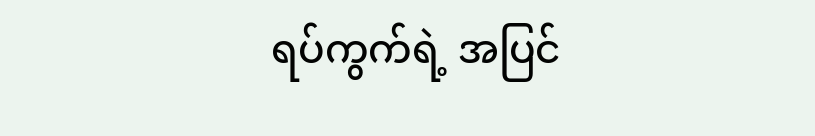ရပ်ကွက်ရဲ့ အပြင်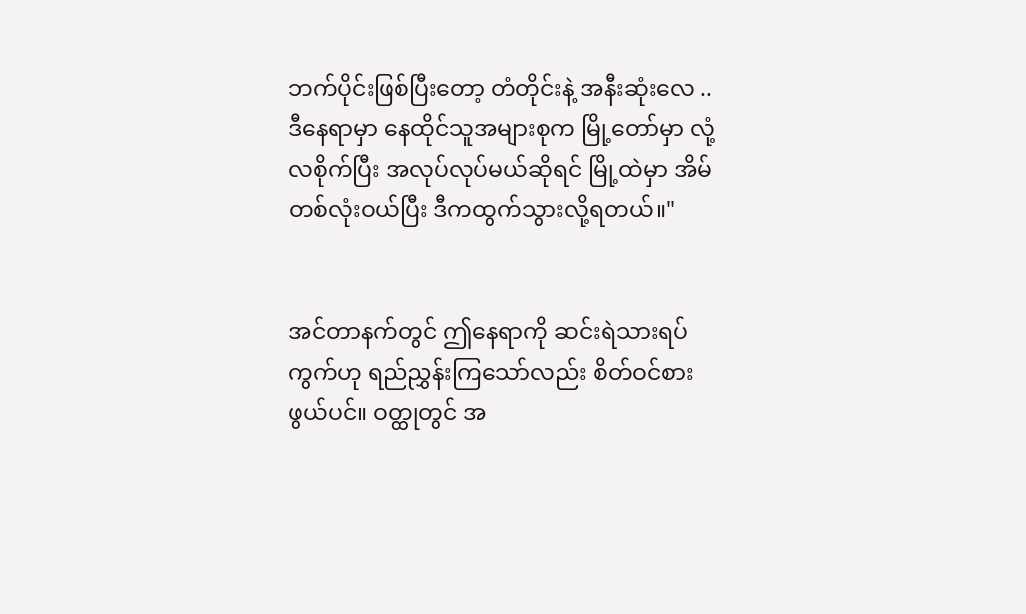ဘက်ပိုင်းဖြစ်ပြီးတော့ တံတိုင်းနဲ့ အနီးဆုံး‌လေ ..ဒီနေရာမှာ နေထိုင်သူအများစုက မြို့တော်မှာ လုံ့လစိုက်ပြီး အလုပ်လုပ်မယ်ဆိုရင် မြို့ထဲမှာ အိမ်တစ်လုံးဝယ်ပြီး ဒီကထွက်သွားလို့ရတယ်။"


အင်တာနက်တွင် ဤနေရာကို ဆင်းရဲသားရပ်ကွက်ဟု ရည်ညွှန်းကြသော်လည်း စိတ်ဝင်စားဖွယ်ပင်။ ဝတ္ထုတွင် အ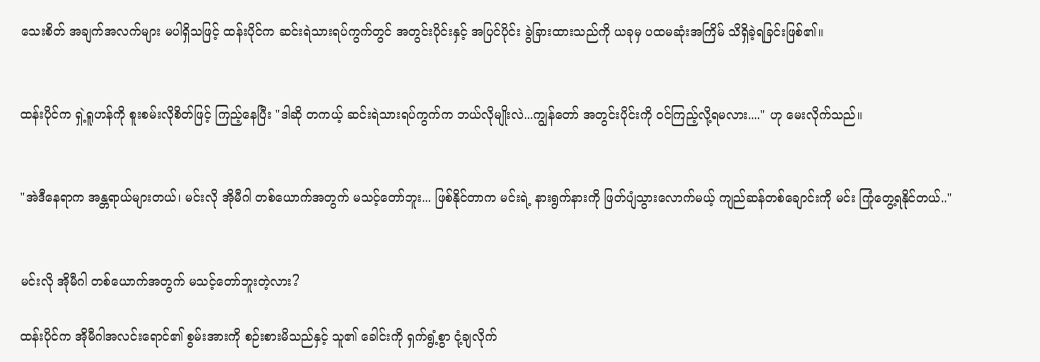သေးစိတ် အချက်အလက်များ မပါရှိသဖြင့် ထန်းပိုင်က ဆင်းရဲသားရပ်ကွက်တွင် အတွင်းပိုင်းနှင့် အပြင်ပိုင်း ခွဲခြားထားသည်ကို ယခုမှ ပထမဆုံးအကြိမ် သိရှိခဲ့ရခြင်းဖြစ်၏။


ထန်းပိုင်က ရှဲ့ရူဟန်ကို စူးစမ်းလိုစိတ်ဖြင့် ကြည့်နေပြီး "ဒါဆို တကယ့် ဆင်းရဲသားရပ်ကွက်က ဘယ်လိုမျိုးလဲ...ကျွန်တော် အတွင်းပိုင်းကို ဝင်ကြည့်လို့ရမလား...." ဟု မေးလိုက်သည်။


"အဲဒီနေရာက အန္တရာယ်များတယ်၊ မင်းလို အိုမီဂါ တစ်ယောက်အတွက် မသင့်တော်ဘူး... ဖြစ်နိုင်တာက မင်းရဲ့ နားရွက်နားကို ဖြတ်ပျံသွားလောက်မယ့် ကျည်ဆန်တစ်ချောင်းကို မင်း ကြုံတွေ့ရနိုင်တယ်.."


မင်းလို အိုမီဂါ တစ်ယောက်အတွက် မသင့်တော်ဘူးတဲ့လား?

ထန်းပိုင်က အိုမီဂါအလင်းရောင်၏ စွမ်းအားကို စဉ်းစားမိသည်နှင့် သူ၏ ခေါင်းကို ရှက်ရွံ့စွာ ငုံ့ချလိုက်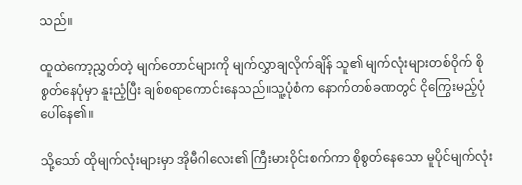သည်။

ထူထဲကော့ညွှတ်တဲ့ မျက်တောင်များကို မျက်လွှာချလိုက်ချိန် သူ၏ မျက်လုံးများတစ်ဝိုက် စိုစွတ်နေပုံမှာ နူးညံ့ပြီး ချစ်စရာကောင်းနေသည်။သူ့ပုံစံက နောက်တစ်ခဏတွင် ငိုကြွေးမည့်ပုံပေါ်နေ၏။

သို့သော် ထိုမျက်လုံးများမှာ အိုမီဂါလေး၏ ကြီးမားဝိုင်းစက်ကာ စိုစွတ်နေသော မူပိုင်မျက်လုံး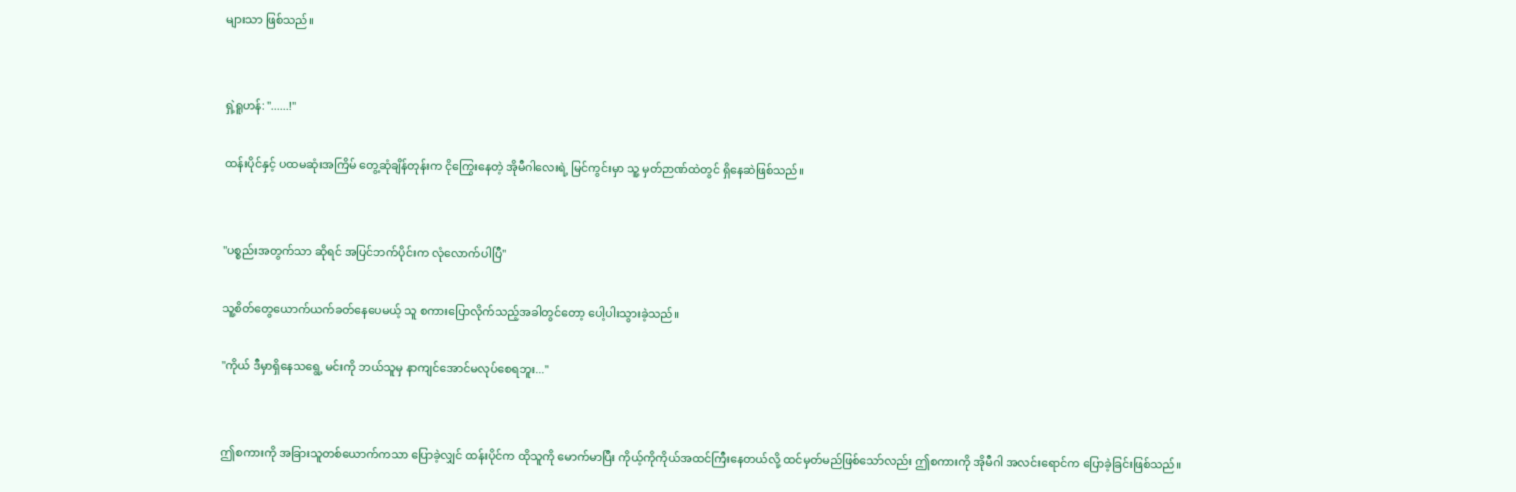များသာ ဖြစ်သည်။


ရှဲ့ရူဟန်: "......!"

ထန်းပိုင်နှင့် ပထမဆုံးအကြိမ် တွေ့ဆုံချိန်တုန်းက ငိုကြွေး‌နေတဲ့ အိုမီဂါလေးရဲ့ မြင်ကွင်းမှာ သူ့ မှတ်ဉာဏ်ထဲတွင် ရှိနေဆဲဖြစ်သည်။


"ပစ္စည်းအတွက်သာ ဆိုရင် အပြင်ဘက်ပိုင်းက လုံလောက်ပါပြီ"

သူ့စိတ်တွေယောက်ယက်ခတ်နေပေမယ့် သူ စကားပြောလိုက်သည့်အခါတွင်တော့ ပေါ့ပါးသွားခဲ့သည်။

"ကိုယ် ဒီမှာရှိနေသ‌ရွေ့ မင်းကို ဘယ်သူမှ နာကျင်‌အောင်မလုပ်စေရဘူး..."


ဤစကားကို အခြားသူတစ်ယောက်ကသာ ပြောခဲ့လျှင် ထန်းပိုင်က ထိုသူကို မောက်မာပြီး ကိုယ့်ကိုကိုယ်အထင်ကြီးနေတယ်လို့ ထင်မှတ်မည်ဖြစ်သော်လည်း ဤစကားကို အိုမီဂါ အလင်းရောင်က ပြောခဲ့ခြင်းဖြစ်သည်။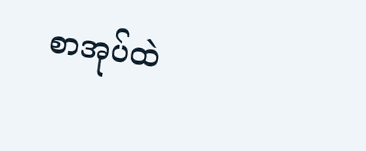စာအုပ်ထဲ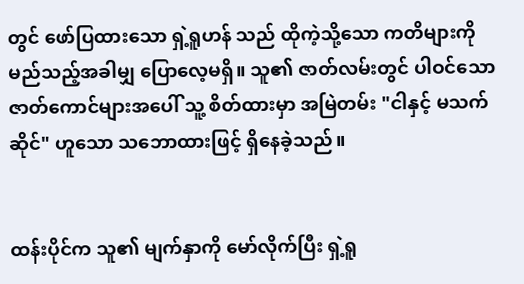တွင် ဖော်ပြထားသော ရှဲ့ရူဟန် သည် ထိုကဲ့သို့သော ကတိများကို မည်သည့်အခါမျှ ပြောလေ့မရှိ။ သူ၏ ဇာတ်လမ်းတွင် ပါဝင်သော ဇာတ်ကောင်များအပေါ် သူ့ စိတ်ထားမှာ အမြဲတမ်း "ငါနှင့် မသက်ဆိုင်" ဟူသော သဘောထားဖြင့် ရှိနေခဲ့သည်။


ထန်းပိုင်က သူ၏ မျက်နှာကို မော်လိုက်ပြီး ရှဲ့ရူ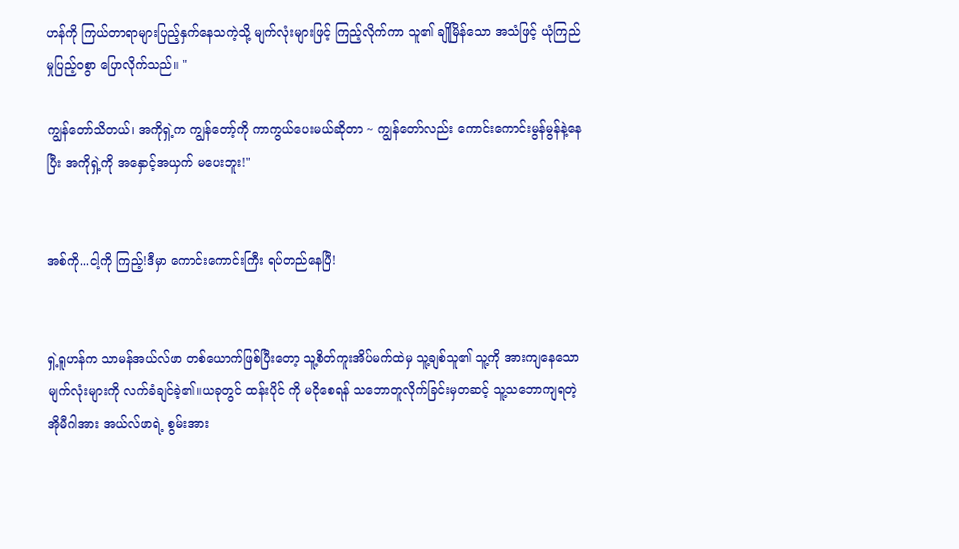ဟန်ကို ကြယ်တာရာများပြည့်နှက်‌နေသကဲ့သို့ မျက်လုံးများဖြင့် ကြည့်လိုက်ကာ သူ၏ ချိုမြိန်သော အသံဖြင့် ယုံကြည်မှုပြည့်ဝစွာ ပြောလိုက်သည်။ "

ကျွန်တော်သိတယ်၊ အကိုရှဲ့က ကျွန်တော့်ကို ကာကွယ်ပေးမယ်ဆိုတာ ~ ကျွန်တော်လည်း ကောင်းကောင်းမွန်မွန်နဲ့နေပြီး အကိုရှဲ့ကို အနှောင့်အယှက် မပေးဘူး!"


အစ်ကို...ငါ့ကို ကြည့်!ဒီမှာ ကောင်းကောင်းကြီး ရပ်တည်နေပြီ!


ရှဲ့ရူဟန်က သာမန်အယ်လ်ဖာ တစ်ယောက်ဖြစ်ပြီးတော့ သူ့စိတ်ကူးအိပ်မက်ထဲမှ သူ့ချစ်သူ၏ သူ့ကို အားကျနေသော မျက်လုံးများကို လက်ခံချင်ခဲ့၏။ယခုတွင် ထန်းပိုင် ကို မငိုစေရန် သဘောတူလိုက်ခြင်းမှတဆင့် သူ့သဘောကျရတဲ့ အိုမီဂါအား အယ်လ်ဖာရဲ့ စွမ်းအား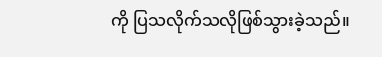ကို ပြသလိုက်သလိုဖြစ်သွားခဲ့သည်။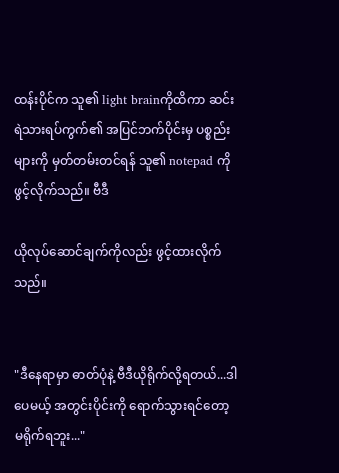ထန်းပိုင်က သူ၏ light brainကိုထိကာ ဆင်းရဲသားရပ်ကွက်၏ အပြင်ဘက်ပိုင်းမှ ပစ္စည်းများကို မှတ်တမ်းတင်ရန် သူ၏ notepad ကို ဖွင့်လိုက်သည်။ ဗီဒီ

ယိုလုပ်ဆောင်ချက်ကိုလည်း ဖွင့်ထားလိုက်သည်။


"ဒီနေရာမှာ ဓာတ်ပုံနဲ့ ဗီဒီယိုရိုက်လို့ရတယ်...ဒါပေမယ့် အတွင်းပိုင်းကို ရောက်သွားရင်တော့ မရိုက်ရဘူး..."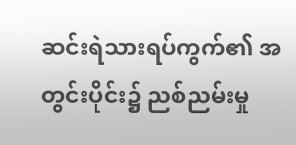ဆင်းရဲသားရပ်ကွက်၏ အတွင်းပိုင်း၌ ညစ်ညမ်းမှု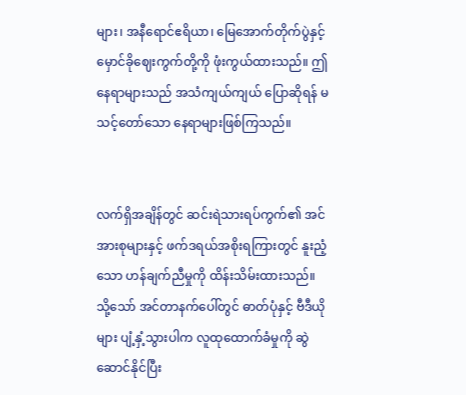များ၊ အနီရောင်ဧရိယာ၊ မြေအောက်တိုက်ပွဲနှင့် မှောင်ခိုဈေးကွက်တို့ကို ဖုံးကွယ်ထားသည်။ ဤနေရာများသည် အသံကျယ်ကျယ် ပြောဆိုရန် မသင့်တော်သော နေရာများဖြစ်ကြသည်။


လက်ရှိအချိန်တွင် ဆင်းရဲသားရပ်ကွက်၏ အင်အားစုများနှင့် ဖက်ဒရယ်အစိုးရကြားတွင် နူးညံ့သော ဟန်ချက်ညီမှုကို ထိန်းသိမ်းထားသည်။ သို့သော် အင်တာနက်ပေါ်တွင် ဓာတ်ပုံနှင့် ဗီဒီယိုများ ပျံ့နှံ့သွားပါက လူထုထောက်ခံမှုကို ဆွဲဆောင်နိုင်ပြီး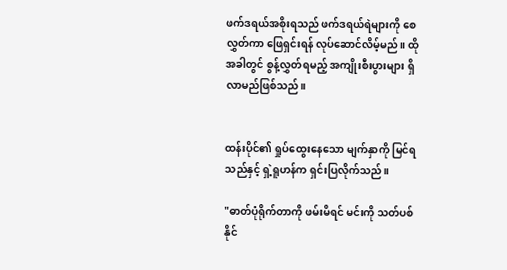ဖက်ဒရယ်အစိုးရသည် ဖက်ဒရယ်ရဲများကို စေလွှတ်ကာ ဖြေရှင်းရန် လုပ်ဆောင်လိမ့်မည်။ ထိုအခါတွင် စွန့်လွှတ်ရမည့် အကျိုးစီးပွားများ ရှိလာမည်ဖြစ်သည်။


ထန်းပိုင်၏ ရှုပ်ထွေးနေသော မျက်နှာကို မြင်ရသည်နှင့် ရှဲ့ရူဟန်က ရှင်းပြလိုက်သည်။

"ဓာတ်ပုံရိုက်တာကို ဖမ်းမိရင် မင်းကို သတ်ပစ်နိုင်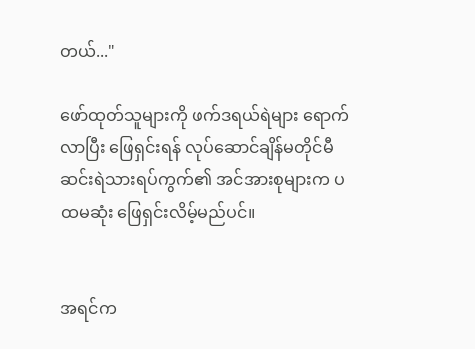တယ်..."

ဖော်ထုတ်သူများကို ဖက်ဒရယ်ရဲများ ရောက်လာပြီး ဖြေရှင်းရန် လုပ်ဆောင်ချိန်မတိုင်မီ ဆင်းရဲသားရပ်ကွက်၏ အင်အားစုများက ပထမဆုံး ဖြေရှင်းလိမ့်မည်ပင်။


အရင်က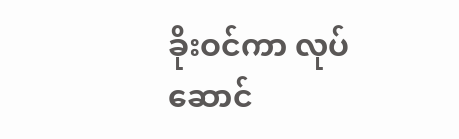ခိုးဝင်ကာ လုပ်ဆောင်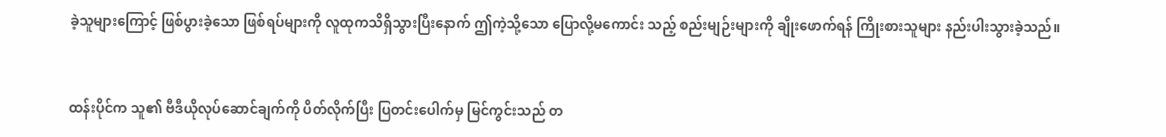ခဲ့သူများကြောင့် ဖြစ်ပွားခဲ့သော ဖြစ်ရပ်များကို လူထုကသိရှိသွားပြီးနောက် ဤကဲ့သို့သော ပြောလို့မ‌ကောင်း သည့် စည်းမျဉ်းများကို ချိုးဖောက်ရန် ကြိုးစားသူများ နည်းပါးသွားခဲ့သည်။


ထန်းပိုင်က သူ၏ ဗီဒီယိုလုပ်ဆောင်ချက်ကို ပိတ်လိုက်ပြီး ပြတင်းပေါက်မှ မြင်ကွင်းသည် တ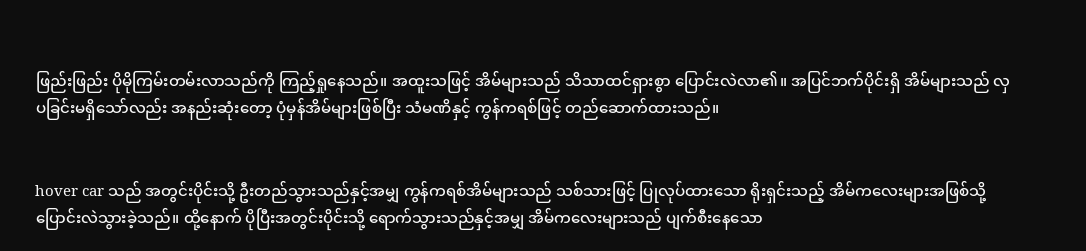ဖြည်းဖြည်း ပိုမိုကြမ်းတမ်းလာသည်ကို ကြည့်ရှုနေသည်။ အထူးသဖြင့် အိမ်များသည် သိသာထင်ရှားစွာ ပြောင်းလဲလာ၏။ အပြင်ဘက်ပိုင်းရှိ အိမ်များသည် လှပခြင်းမရှိသော်လည်း အနည်းဆုံးတော့ ပုံမှန်အိမ်များဖြစ်ပြီး သံမဏိနှင့် ကွန်ကရစ်ဖြင့် တည်ဆောက်ထားသည်။


hover car သည် အတွင်းပိုင်းသို့ ဦးတည်သွားသည်နှင့်အမျှ ကွန်ကရစ်အိမ်များသည် သစ်သားဖြင့် ပြုလုပ်ထားသော ရိုးရှင်းသည့် အိမ်ကလေးများအဖြစ်သို့ ပြောင်းလဲသွားခဲ့သည်။ ထို့နောက် ပိုပြီးအတွင်းပိုင်းသို့ ရောက်သွားသည်နှင့်အမျှ အိမ်ကလေးများသည် ပျက်စီးနေသော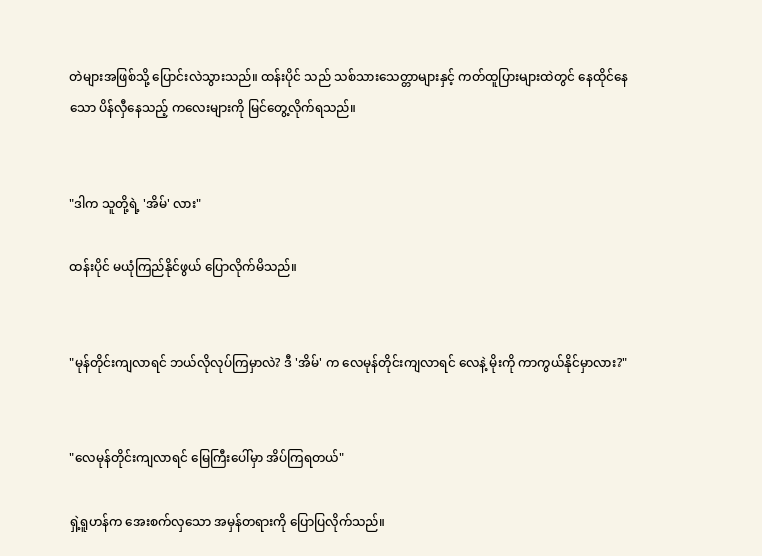တဲများအဖြစ်သို့ ပြောင်းလဲသွားသည်။ ထန်းပိုင် သည် သစ်သားသေတ္တာများနှင့် ကတ်ထူပြားများထဲတွင် နေထိုင်နေသော ပိန်လှီနေသည့် ကလေးများကို မြင်တွေ့လိုက်ရသည်။


"ဒါက သူတို့ရဲ့ 'အိမ်' လား"

ထန်းပိုင် မယုံကြည်နိုင်ဖွယ် ပြောလိုက်မိသည်။


"မုန်တိုင်းကျလာရင် ဘယ်လိုလုပ်ကြမှာလဲ? ဒီ 'အိမ်' က လေမုန်တိုင်းကျလာရင် လေနဲ့ မိုးကို ကာကွယ်နိုင်မှာလား?"


"လေမုန်တိုင်းကျလာရင် မြေကြီးပေါ်မှာ အိပ်ကြရတယ်"

ရှဲ့ရူဟန်က အေးစက်လှသော အမှန်တရားကို ပြောပြလိုက်သည်။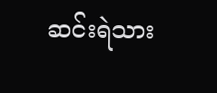ဆင်းရဲသား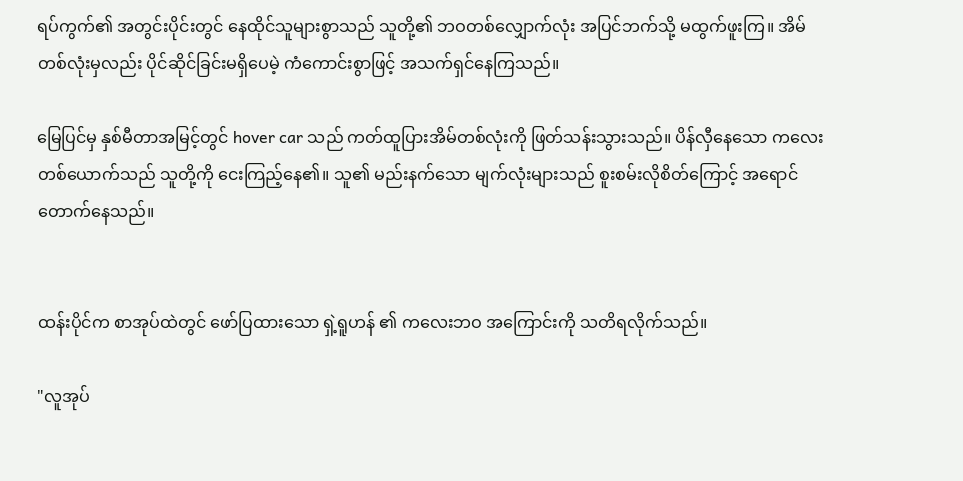ရပ်ကွက်၏ အတွင်းပိုင်းတွင် နေထိုင်သူများစွာသည် သူတို့၏ ဘဝတစ်လျှောက်လုံး အပြင်ဘက်သို့ မထွက်ဖူးကြ။ အိမ်တစ်လုံးမှလည်း ပိုင်ဆိုင်ခြင်းမရှိပေမဲ့ ကံကောင်းစွာဖြင့် အသက်ရှင်နေကြသည်။

မြေပြင်မှ နှစ်မီတာအမြင့်တွင် hover car သည် ကတ်ထူပြားအိမ်တစ်လုံးကို ဖြတ်သန်းသွားသည်။ ပိန်လှီနေသော ကလေးတစ်ယောက်သည် သူတို့ကို ငေးကြည့်နေ၏။ သူ၏ မည်းနက်သော မျက်လုံးများသည် စူးစမ်းလိုစိတ်ကြောင့် အရောင်တောက်နေသည်။


ထန်းပိုင်က စာအုပ်ထဲတွင် ဖော်ပြထားသော ရှဲ့ရူဟန် ၏ ကလေးဘဝ အကြောင်းကို သတိရလိုက်သည်။

"လူအုပ်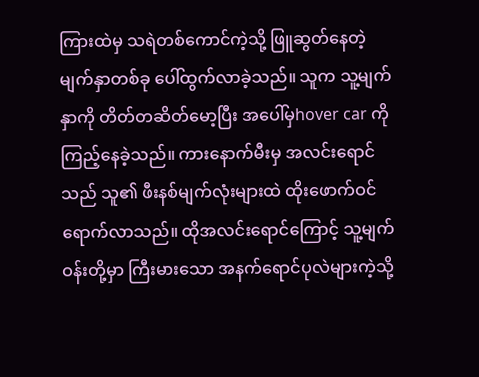ကြားထဲမှ သရဲတစ်ကောင်ကဲ့သို့ ဖြူဆွတ်နေတဲ့ မျက်နှာတစ်ခု ပေါ်ထွက်လာခဲ့သည်။ သူက သူ့မျက်နှာကို တိတ်တဆိတ်မော့ပြီး အပေါ်မှhover car ကို ကြည့်နေခဲ့သည်။ ကားနောက်မီးမှ အလင်းရောင်သည် သူ၏ ဖီးနစ်မျက်လုံးများထဲ ထိုးဖောက်ဝင်ရောက်လာသည်။ ထိုအလင်းရောင်ကြောင့် သူ့မျက်ဝန်းတို့မှာ ကြီးမားသော အနက်ရောင်ပုလဲများကဲ့သို့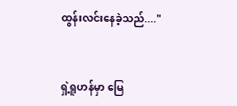ထွန်းလင်းနေခဲ့သည်...."


ရှဲ့ရူဟန်မှာ မြေ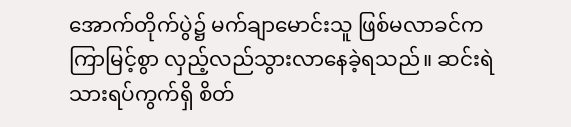အောက်တိုက်ပွဲ၌ မက်ချာမောင်းသူ ဖြစ်မလာခင်က ကြာမြင့်စွာ လှည့်လည်သွားလာနေခဲ့ရသည်။ ဆင်းရဲသားရပ်ကွက်ရှိ စိတ်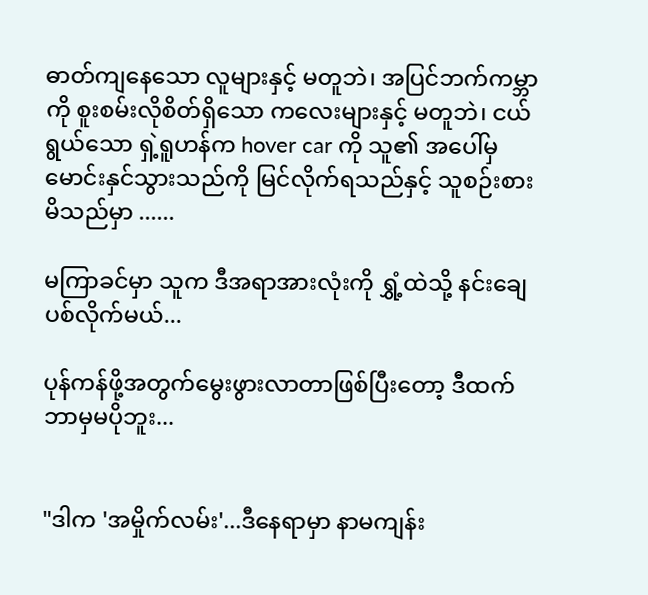ဓာတ်ကျနေသော လူများနှင့် မတူဘဲ၊ အပြင်ဘက်ကမ္ဘာကို စူးစမ်းလိုစိတ်ရှိသော ကလေးများနှင့် မတူဘဲ၊ ငယ်ရွယ်သော ရှဲ့ရူဟန်က hover car ကို သူ၏ အပေါ်မှ မောင်းနှင်သွားသည်ကို မြင်လိုက်ရသည်နှင့် သူစဉ်းစားမိသည်မှာ ......

မကြာခင်မှာ သူက ဒီအရာအားလုံးကို ရွှံ့ထဲသို့ နင်းချေပစ်လိုက်မယ်...

ပုန်ကန်ဖို့အတွက်မွေးဖွားလာတာဖြစ်ပြီးတော့ ဒီထက်ဘာမှမပိုဘူး...


"ဒါက 'အမှိုက်လမ်း'...ဒီနေရာမှာ နာမကျန်း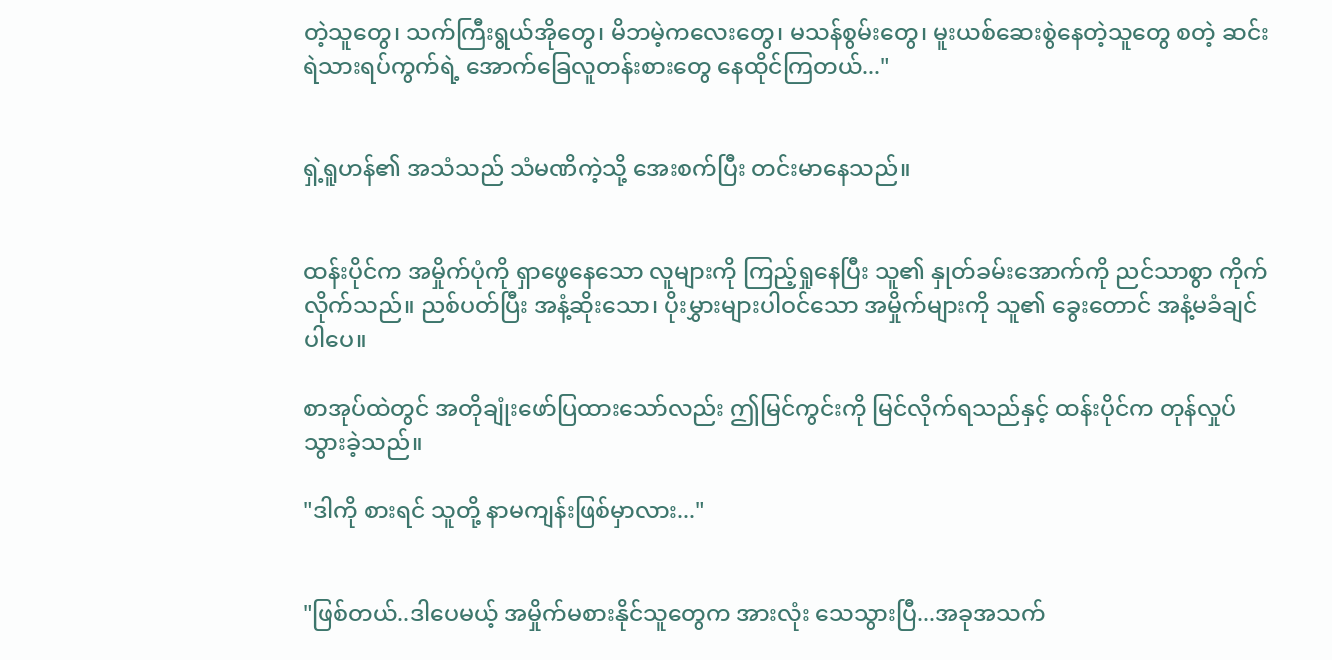တဲ့သူတွေ၊ သက်ကြီးရွယ်အိုတွေ၊ မိဘမဲ့ကလေးတွေ၊ မသန်စွမ်းတွေ၊ မူးယစ်ဆေးစွဲနေတဲ့သူတွေ စတဲ့ ဆင်းရဲသားရပ်ကွက်ရဲ့ အောက်ခြေလူတန်းစားတွေ နေထိုင်ကြတယ်..."


ရှဲ့ရူဟန်၏ အသံသည် သံမဏိကဲ့သို့ အေးစက်ပြီး တင်းမာနေသည်။


ထန်းပိုင်က အမှိုက်ပုံကို ရှာဖွေနေသော လူများကို ကြည့်ရှုနေပြီး သူ၏ နှုတ်ခမ်းအောက်ကို ညင်သာစွာ ကိုက်လိုက်သည်။ ညစ်ပတ်ပြီး အနံ့ဆိုးသော၊ ပိုးမွှားများပါဝင်သော အမှိုက်များကို သူ၏ ခွေးတောင် အနံ့မခံချင်ပါပေ။

စာအုပ်ထဲတွင် အတိုချုံးဖော်ပြထားသော်လည်း ဤမြင်ကွင်းကို မြင်လိုက်ရသည်နှင့် ထန်းပိုင်က တုန်လှုပ်သွားခဲ့သည်။

"ဒါကို စားရင် သူတို့ နာမကျန်းဖြစ်မှာလား..."


"ဖြစ်တယ်..ဒါပေမယ့် အမှိုက်မစားနိုင်သူတွေက အားလုံး သေသွားပြီ...အခုအသက်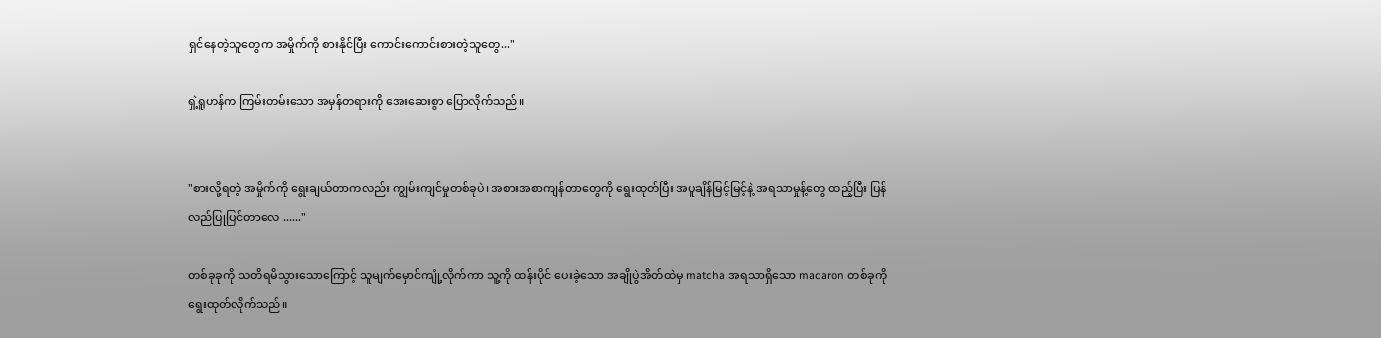ရှင်နေတဲ့သူတွေက အမှိုက်ကို စားနိုင်ပြီး ကောင်းကောင်းစားတဲ့သူတွေ..."

ရှဲ့ရူဟန်က ကြမ်းတမ်းသော အမှန်တရားကို အေးဆေးစွာ ပြောလိုက်သည်။


"စားလို့ရတဲ့ အမှိုက်ကို ရွေးချယ်တာကလည်း ကျွမ်းကျင်မှုတစ်ခုပဲ၊ အစားအစာကျန်တာတွေကို ရွေးထုတ်ပြီး အပူချိန်မြင့်မြင့်နဲ့ အရသာမှုန့်တွေ ထည့်ပြီး ပြန်လည်ပြုပြင်တာလေ ......"

တစ်ခုခုကို သတိရ‌မိသွားသောကြောင့် သူမျက်မှောင်ကျုံ့လိုက်ကာ သူ့ကို ထန်းပိုင် ပေးခဲ့သော အချိုပွဲအိတ်ထဲမှ matcha အရသာရှိသော macaron တစ်ခုကို ရွေးထုတ်လိုက်သည်။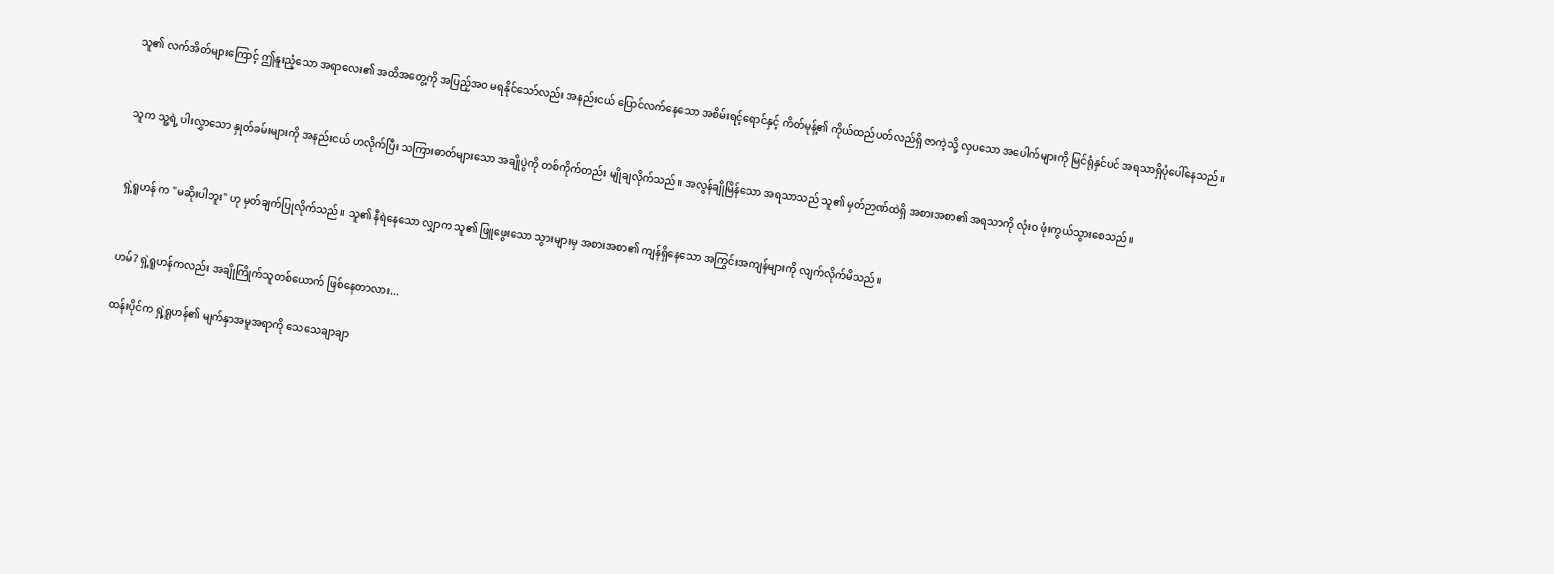သူ၏ လက်အိတ်များကြောင့် ဤနူးညံ့သော အရာလေး၏ အထိအတွေ့ကို အပြည့်အဝ မရနိုင်သော်လည်း အနည်းငယ် ပြောင်လက်နေသော အစိမ်းရင့်ရောင်နှင့် ကိတ်မုန့်၏ ကိုယ်ထည်ပတ်လည်ရှိ ဇာကဲ့သို့ လှပသော အပေါက်များကို မြင်ရုံနှင်ပင် အရသာရှိပုံပေါ်နေသည်။


သူက သူ့ရဲ့ ပါးလွှာသော နှုတ်ခမ်းများကို အနည်းငယ် ဟလိုက်ပြီး သကြားဓာတ်များ‌သော အချိုပွဲကို တစ်ကိုက်တည်း မျိုချလိုက်သည်။ အလွန်ချိုမြိန်သော အရသာသည် သူ၏ မှတ်ဉာဏ်ထဲရှိ အစားအစာ၏ အရသာကို လုံးဝ ဖုံးကွယ်သွားစေသည်။


ရှဲ့ရူဟန် က "မဆိုးပါဘူး" ဟု မှတ်ချက်ပြုလိုက်သည်။ သူ၏ နီရဲနေသော လျှာက သူ၏ ဖြူဖွေးသော သွားများမှ အစားအစာ၏ ကျန်ရှိနေသော အကြွင်းအကျန်များကို လျက်လိုက်မိသည်။


ဟမ်? ရှဲ့ရူဟန်ကလည်း အချိုကြိုက်သူတစ်ယောက် ဖြစ်နေတာလား...

ထန်းပိုင်က ရှဲ့ရူဟန်၏ မျက်နှာအမူအရာကို သေသေချာချာ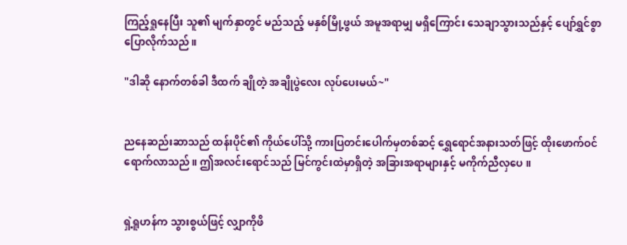ကြည့်ရှုနေပြီး သူ၏ မျက်နှာတွင် မည်သည့် မနှစ်မြို့ဖွယ် အမူအရာမျှ မရှိကြောင်း သေချာသွားသည်နှင့် ပျော်ရွှင်စွာ ပြောလိုက်သည်။

"ဒါဆို နောက်တစ်ခါ ဒီထက် ချိုတဲ့ အချိုပွဲလေး လုပ်ပေးမယ်~"


ညနေဆည်းဆာသည် ထန်းပိုင်၏ ကိုယ်ပေါ်သို့ ကားပြတင်းပေါက်မှတစ်ဆင့် ရွှေရောင်အနားသတ်ဖြင့် ထိုးဖောက်ဝင်ရောက်လာသည်။ ဤအလင်းရောင်သည် မြင်ကွင်းထဲမှာရှိတဲ့ အခြားအရာများနှင့် မကိုက်ညီလှပေ။


ရှဲ့ရူဟန်က သွားစွယ်ဖြင့် လျှာကိုဖိ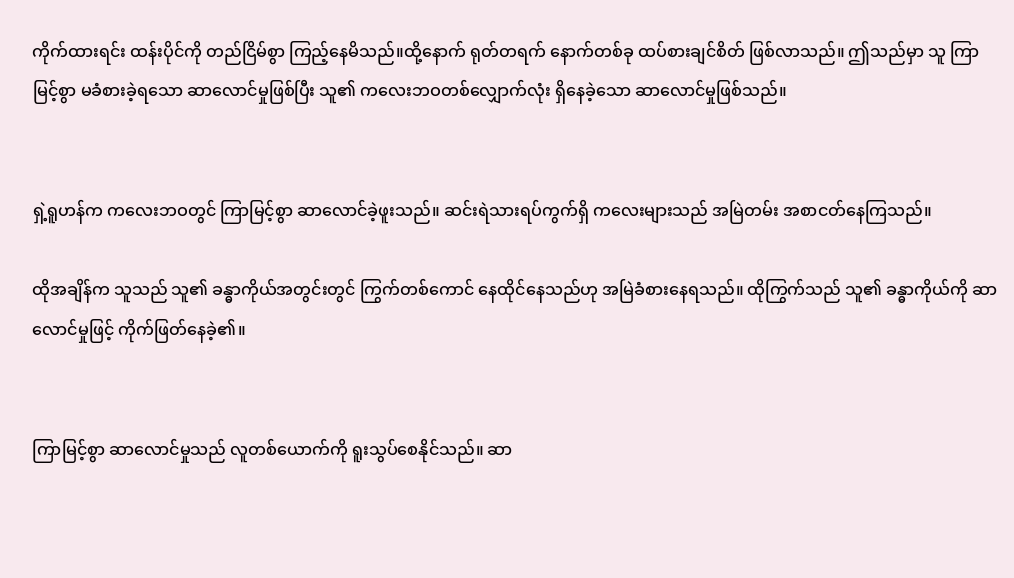ကိုက်ထားရင်း ထန်းပိုင်ကို တည်ငြိမ်စွာ ကြည့်နေမိသည်။ထို့နောက် ရုတ်တရက် နောက်တစ်ခု ထပ်စားချင်စိတ် ဖြစ်လာသည်။ ဤသည်မှာ သူ ကြာမြင့်စွာ မခံစားခဲ့ရသော ဆာလောင်မှုဖြစ်ပြီး သူ၏ ကလေးဘဝတစ်လျှောက်လုံး ရှိနေခဲ့သော ဆာလောင်မှုဖြစ်သည်။


ရှဲ့ရူဟန်က ကလေးဘဝတွင် ကြာမြင့်စွာ ဆာလောင်ခဲ့ဖူးသည်။ ဆင်းရဲသားရပ်ကွက်ရှိ ကလေးများသည် အမြဲတမ်း အစာငတ်နေကြသည်။

ထိုအချိန်က သူသည် သူ၏ ခန္ဓာကိုယ်အတွင်းတွင် ကြွက်တစ်ကောင် နေထိုင်နေသည်ဟု အမြဲခံစားနေရသည်။ ထိုကြွက်သည် သူ၏ ခန္ဓာကိုယ်ကို ဆာလောင်မှုဖြင့် ကိုက်ဖြတ်နေခဲ့၏။


ကြာမြင့်စွာ ဆာလောင်မှုသည် လူတစ်ယောက်ကို ရူးသွပ်စေနိုင်သည်။ ဆာ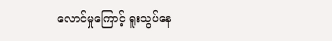လောင်မှုကြောင့် ရူးသွပ်နေ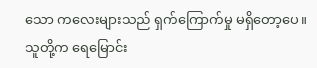သော ကလေးများသည် ရှက်ကြောက်မှု မရှိတော့ပေ။ သူတို့က ရေမြောင်း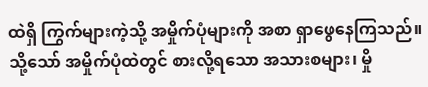ထဲရှိ ကြွက်များကဲ့သို့ အမှိုက်ပုံများကို အစာ ရှာဖွေနေကြသည်။ သို့သော် အမှိုက်ပုံထဲတွင် စားလို့ရသော အသားစများ၊ မှို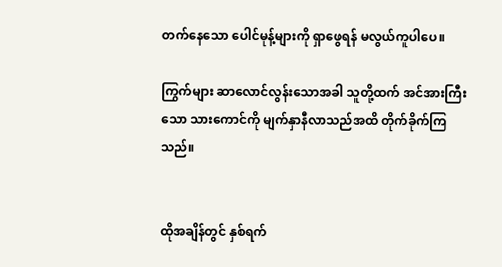တက်နေသော ပေါင်မုန့်များကို ရှာဖွေရန် မလွယ်ကူပါပေ။

ကြွက်များ ဆာလောင်လွန်းသောအခါ သူတို့ထက် အင်အားကြီးသော သားကောင်ကို မျက်နှာနီလာသည်အထိ တိုက်ခိုက်ကြသည်။


ထိုအချိန်တွင် နှစ်ရက်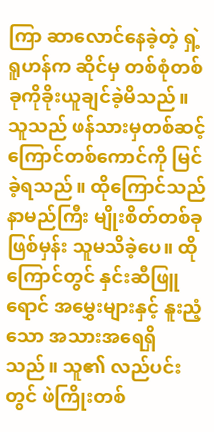ကြာ ဆာလောင်နေခဲ့တဲ့ ရှဲ့ရူဟန်က ဆိုင်မှ တစ်စုံတစ်ခုကိုခိုးယူချင်ခဲ့မိသည်။ သူသည် ဖန်သားမှတစ်ဆင့် ကြောင်တစ်ကောင်ကို မြင်ခဲ့ရသည်။ ထိုကြောင်သည် နာမည်ကြီး မျိုးစိတ်တစ်ခုဖြစ်မှန်း သူမသိခဲ့ပေ။ ထိုကြောင်တွင် နှင်းဆီဖြူရောင် အမွှေးများနှင့် နူးညံ့သော အသားအ‌ရေရှိသည်။ သူ၏ လည်ပင်းတွင် ဖဲကြိုးတစ်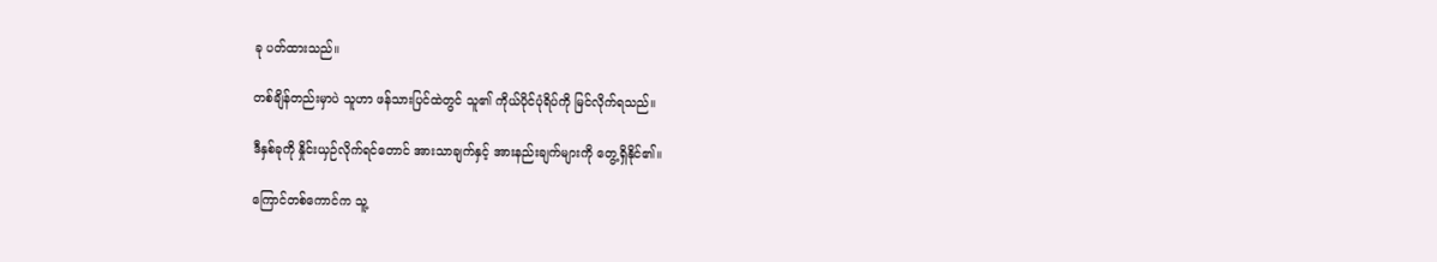ခု ပတ်ထားသည်။

တစ်ချိန်တည်းမှာပဲ သူဟာ ဖန်သားပြင်ထဲတွင် သူ၏ ကိုယ်ပိုင်ပုံရိပ်ကို မြင်လိုက်ရသည်။

ဒီနှစ်ခုကို နှိုင်းယှဉ်လိုက်ရင်တောင် အားသာချက်နှင့် အားနည်းချက်များကို တွေ့ရှိနိုင်၏။

ကြောင်တစ်ကောင်က သူ့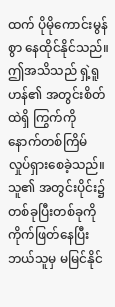ထက် ပိုမိုကောင်းမွန်စွာ နေထိုင်နိုင်သည်။ဤအသိသည် ရှဲ့ရူဟန်၏ အတွင်းစိတ်ထဲရှိ ကြွက်ကို နောက်တစ်ကြိမ် လှုပ်ရှားစေခဲ့သည်။ သူ၏ အတွင်းပိုင်း၌ တစ်ခုပြီးတစ်ခုကို ကိုက်ဖြတ်နေပြီး ဘယ်သူမှ မမြင်နိုင်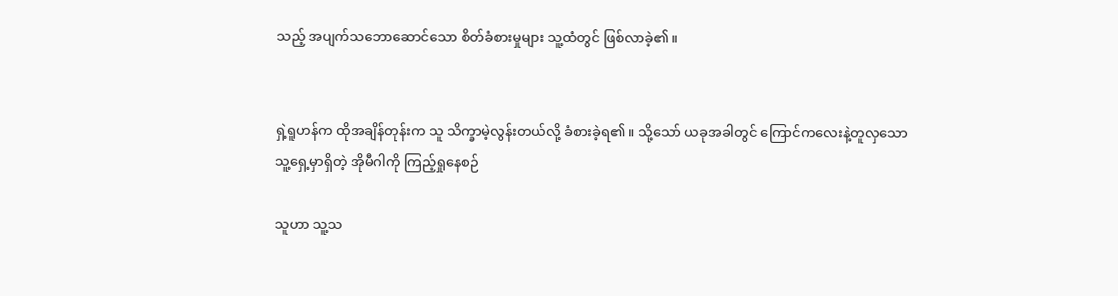သည့် အပျက်သ‌ဘောဆောင်သော စိတ်ခံစားမှုများ သူ့ထံတွင် ဖြစ်လာခဲ့၏။


ရှဲ့ရူဟန်က ထိုအချိန်တုန်းက သူ သိက္ခာမဲ့လွန်းတယ်လို့ ခံစားခဲ့ရ၏။ သို့သော် ယခုအခါတွင် ကြောင်ကလေးနဲ့တူလှသော သူ့ရှေ့မှာရှိတဲ့ အိုမီဂါကို ကြည့်ရှုနေစဉ်

သူဟာ သူ့သ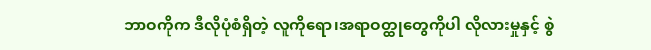ဘာဝကိုက ဒီလိုပုံစံရှိတဲ့ လူကိုရော၊အရာဝတ္ထုတွေကိုပါ လိုလားမှုနှင့် စွဲ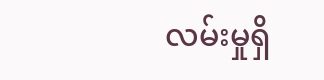လမ်းမှုရှိ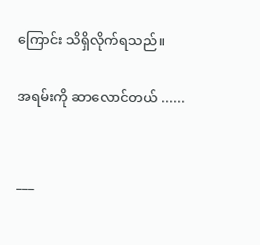ကြောင်း သိရှိလိုက်ရသည်။

အရမ်းကို ဆာလောင်တယ် ......


___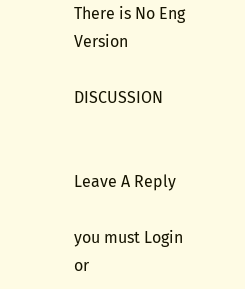There is No Eng Version

DISCUSSION


Leave A Reply

you must Login or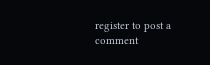register to post a comment